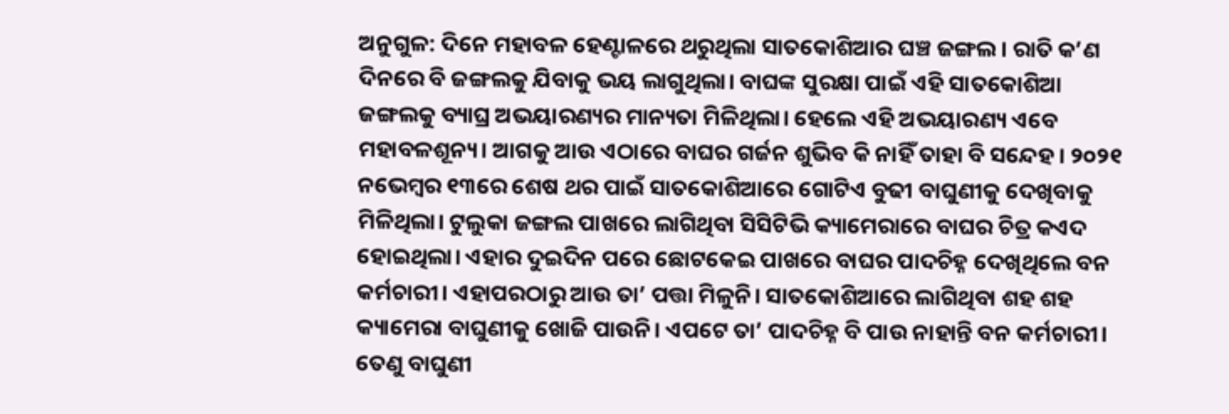ଅନୁଗୁଳ: ଦିନେ ମହାବଳ ହେଣ୍ଟାଳରେ ଥରୁଥିଲା ସାତକୋଶିଆର ଘଞ୍ଚ ଜଙ୍ଗଲ। ରାତି କ’ଣ ଦିନରେ ବି ଜଙ୍ଗଲକୁ ଯିବାକୁ ଭୟ ଲାଗୁଥିଲା। ବାଘଙ୍କ ସୁରକ୍ଷା ପାଇଁ ଏହି ସାତକୋଶିଆ ଜଙ୍ଗଲକୁ ବ୍ୟାଘ୍ର ଅଭୟାରଣ୍ୟର ମାନ୍ୟତା ମିଳିଥିଲା। ହେଲେ ଏହି ଅଭୟାରଣ୍ୟ ଏବେ ମହାବଳଶୂନ୍ୟ। ଆଗକୁ ଆଉ ଏଠାରେ ବାଘର ଗର୍ଜନ ଶୁଭିବ କି ନାହିଁ ତାହା ବି ସନ୍ଦେହ। ୨୦୨୧ ନଭେମ୍ବର ୧୩ରେ ଶେଷ ଥର ପାଇଁ ସାତକୋଶିଆରେ ଗୋଟିଏ ବୁଢୀ ବାଘୁଣୀକୁ ଦେଖିବାକୁ ମିଳିଥିଲା। ଟୁଲୁକା ଜଙ୍ଗଲ ପାଖରେ ଲାଗିଥିବା ସିସିଟିଭି କ୍ୟାମେରାରେ ବାଘର ଚିତ୍ର କଏଦ ହୋଇଥିଲା। ଏହାର ଦୁଇଦିନ ପରେ ଛୋଟକେଇ ପାଖରେ ବାଘର ପାଦଚିହ୍ନ ଦେଖିଥିଲେ ବନ କର୍ମଚାରୀ। ଏହାପରଠାରୁ ଆଉ ତା’ ପତ୍ତା ମିଳୁନି। ସାତକୋଶିଆରେ ଲାଗିଥିବା ଶହ ଶହ କ୍ୟାମେରା ବାଘୁଣୀକୁ ଖୋଜି ପାଉନି। ଏପଟେ ତା’ ପାଦଚିହ୍ନ ବି ପାଉ ନାହାନ୍ତି ବନ କର୍ମଚାରୀ। ତେଣୁ ବାଘୁଣୀ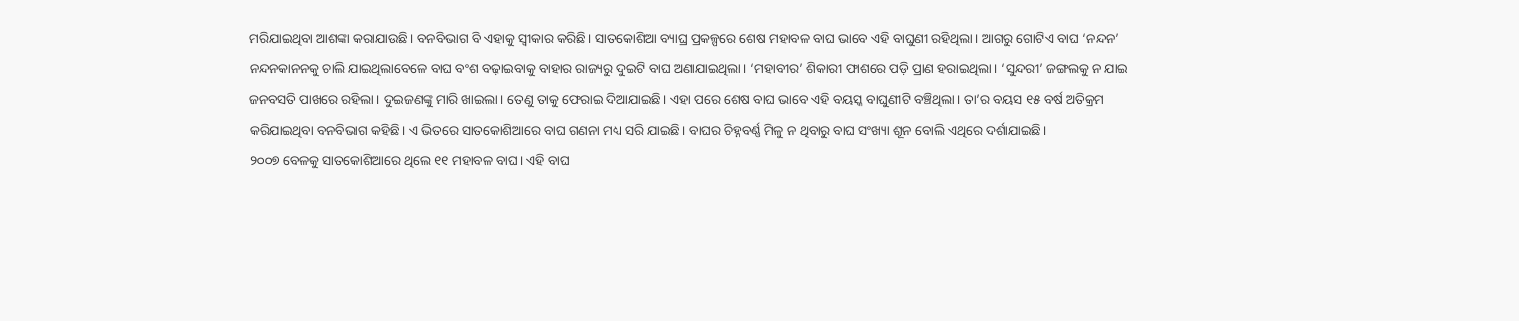ମରିଯାଇଥିବା ଆଶଙ୍କା କରାଯାଉଛି। ବନବିଭାଗ ବି ଏହାକୁ ସ୍ବୀକାର କରିଛି। ସାତକୋଶିଆ ବ୍ୟାଘ୍ର ପ୍ରକଳ୍ପରେ ଶେଷ ମହାବଳ ବାଘ ଭାବେ ଏହି ବାଘୁଣୀ ରହିଥିଲା। ଆଗରୁ ଗୋଟିଏ ବାଘ ‘ନନ୍ଦନ’ ନନ୍ଦନକାନନକୁ ଚାଲି ଯାଇଥିଲାବେଳେ ବାଘ ବଂଶ ବଢ଼ାଇବାକୁ ବାହାର ରାଜ୍ୟରୁ ଦୁଇଟି ବାଘ ଅଣାଯାଇଥିଲା। ‘ମହାବୀର’ ଶିକାରୀ ଫାଶରେ ପଡ଼ି ପ୍ରାଣ ହରାଇଥିଲା। ‘ସୁନ୍ଦରୀ’ ଜଙ୍ଗଲକୁ ନ ଯାଇ ଜନବସତି ପାଖରେ ରହିଲା। ଦୁଇଜଣଙ୍କୁ ମାରି ଖାଇଲା। ତେଣୁ ତାକୁ ଫେରାଇ ଦିଆଯାଇଛି। ଏହା ପରେ ଶେଷ ବାଘ ଭାବେ ଏହି ବୟସ୍କ ବାଘୁଣୀଟି ବଞ୍ଚିଥିଲା। ତା’ର ବୟସ ୧୫ ବର୍ଷ ଅତିକ୍ରମ କରିଯାଇଥିବା ବନବିଭାଗ କହିଛି। ଏ ଭିତରେ ସାତକୋଶିଆରେ ବାଘ ଗଣନା ମଧ୍ୟ ସରି ଯାଇଛି। ବାଘର ଚିହ୍ନବର୍ଣ୍ଣ ମିଳୁ ନ ଥିବାରୁ ବାଘ ସଂଖ୍ୟା ଶୂନ ବୋଲି ଏଥିରେ ଦର୍ଶାଯାଇଛି।
୨୦୦୭ ବେଳକୁ ସାତକୋଶିଆରେ ଥିଲେ ୧୧ ମହାବଳ ବାଘ। ଏହି ବାଘ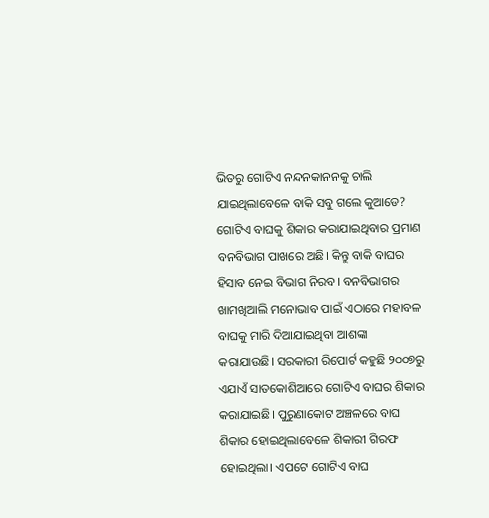ଭିତରୁ ଗୋଟିଏ ନନ୍ଦନକାନନକୁ ଚାଲି ଯାଇଥିଲାବେଳେ ବାକି ସବୁ ଗଲେ କୁଆଡେ? ଗୋଟିଏ ବାଘକୁ ଶିକାର କରାଯାଇଥିବାର ପ୍ରମାଣ ବନବିଭାଗ ପାଖରେ ଅଛି। କିନ୍ତୁ ବାକି ବାଘର ହିସାବ ନେଇ ବିଭାଗ ନିରବ। ବନବିଭାଗର ଖାମଖିଆଲି ମନୋଭାବ ପାଇଁ ଏଠାରେ ମହାବଳ ବାଘକୁ ମାରି ଦିଆଯାଇଥିବା ଆଶଙ୍କା କରାଯାଉଛି। ସରକାରୀ ରିପୋର୍ଟ କହୁଛି ୨୦୦୭ରୁ ଏଯାଏଁ ସାତକୋଶିଆରେ ଗୋଟିଏ ବାଘର ଶିକାର କରାଯାଇଛି। ପୁରୁଣାକୋଟ ଅଞ୍ଚଳରେ ବାଘ ଶିକାର ହୋଇଥିଲାବେଳେ ଶିକାରୀ ଗିରଫ ହୋଇଥିଲା। ଏପଟେ ଗୋଟିଏ ବାଘ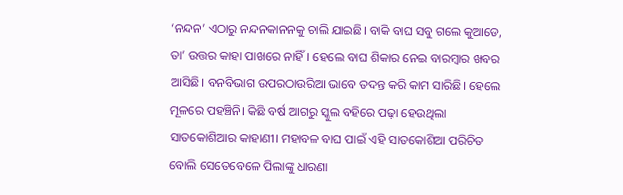‘ନନ୍ଦନ’ ଏଠାରୁ ନନ୍ଦନକାନନକୁ ଚାଲି ଯାଇଛି। ବାକି ବାଘ ସବୁ ଗଲେ କୁଆଡେ, ତା’ ଉତ୍ତର କାହା ପାଖରେ ନାହିଁ। ହେଲେ ବାଘ ଶିକାର ନେଇ ବାରମ୍ବାର ଖବର ଆସିଛି। ବନବିଭାଗ ଉପରଠାଉରିଆ ଭାବେ ତଦନ୍ତ କରି କାମ ସାରିଛି। ହେଲେ ମୂଳରେ ପହଞ୍ଚିନି। କିଛି ବର୍ଷ ଆଗରୁ ସ୍କୁଲ ବହିରେ ପଢ଼ା ହେଉଥିଲା ସାତକୋଶିଆର କାହାଣୀ। ମହାବଳ ବାଘ ପାଇଁ ଏହି ସାତକୋଶିଆ ପରିଚିତ ବୋଲି ସେତେବେଳେ ପିଲାଙ୍କୁ ଧାରଣା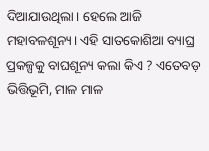ଦିଆଯାଉଥିଲା। ହେଲେ ଆଜି ମହାବଳଶୂନ୍ୟ। ଏହି ସାତକୋଶିଆ ବ୍ୟାଘ୍ର ପ୍ରକଳ୍ପକୁ ବାଘଶୂନ୍ୟ କଲା କିଏ ? ଏତେବଡ଼ ଭିତ୍ତିଭୂମି, ମାଳ ମାଳ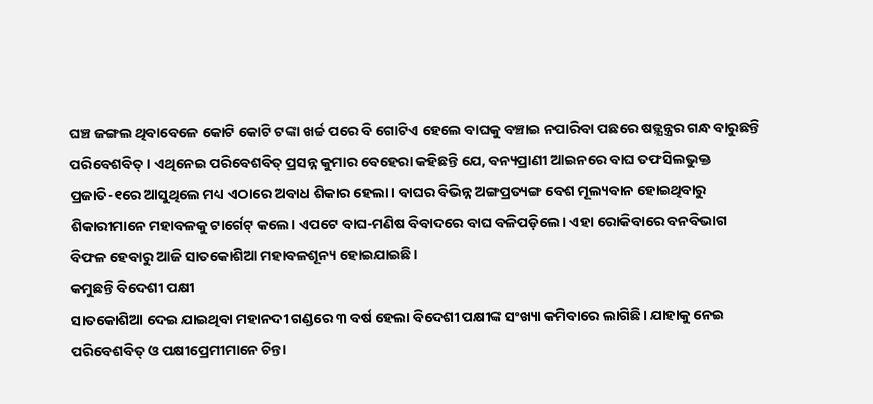ଘଞ୍ଚ ଜଙ୍ଗଲ ଥିବାବେଳେ କୋଟି କୋଟି ଟଙ୍କା ଖର୍ଚ୍ଚ ପରେ ବି ଗୋଟିଏ ହେଲେ ବାଘକୁ ବଞ୍ଚାଇ ନପାରିବା ପଛରେ ଷଡ଼୍ଯନ୍ତ୍ରର ଗନ୍ଧ ବାରୁଛନ୍ତି ପରିବେଶବିତ୍। ଏଥିନେଇ ପରିବେଶବିତ୍ ପ୍ରସନ୍ନ କୁମାର ବେହେରା କହିଛନ୍ତି ଯେ, ବନ୍ୟପ୍ରାଣୀ ଆଇନରେ ବାଘ ତଫସିଲଭୁକ୍ତ ପ୍ରଜାତି-୧ରେ ଆସୁଥିଲେ ମଧ୍ୟ ଏଠାରେ ଅବାଧ ଶିକାର ହେଲା। ବାଘର ବିଭିନ୍ନ ଅଙ୍ଗପ୍ରତ୍ୟଙ୍ଗ ବେଶ ମୂଲ୍ୟବାନ ହୋଇଥିବାରୁ ଶିକାରୀମାନେ ମହାବଳକୁ ଟାର୍ଗେଟ୍ କଲେ। ଏପଟେ ବାଘ-ମଣିଷ ବିବାଦରେ ବାଘ ବଳିପଡ଼ିଲେ। ଏହା ରୋକିବାରେ ବନବିଭାଗ ବିଫଳ ହେବାରୁ ଆଜି ସାତକୋଶିଆ ମହାବଳଶୂନ୍ୟ ହୋଇଯାଇଛି।
କମୁଛନ୍ତି ବିଦେଶୀ ପକ୍ଷୀ
ସାତକୋଶିଆ ଦେଇ ଯାଇଥିବା ମହାନଦୀ ଗଣ୍ଡରେ ୩ ବର୍ଷ ହେଲା ବିଦେଶୀ ପକ୍ଷୀଙ୍କ ସଂଖ୍ୟା କମିବାରେ ଲାଗିଛି। ଯାହାକୁ ନେଇ ପରିବେଶବିତ୍ ଓ ପକ୍ଷୀପ୍ରେମୀମାନେ ଚିନ୍ତା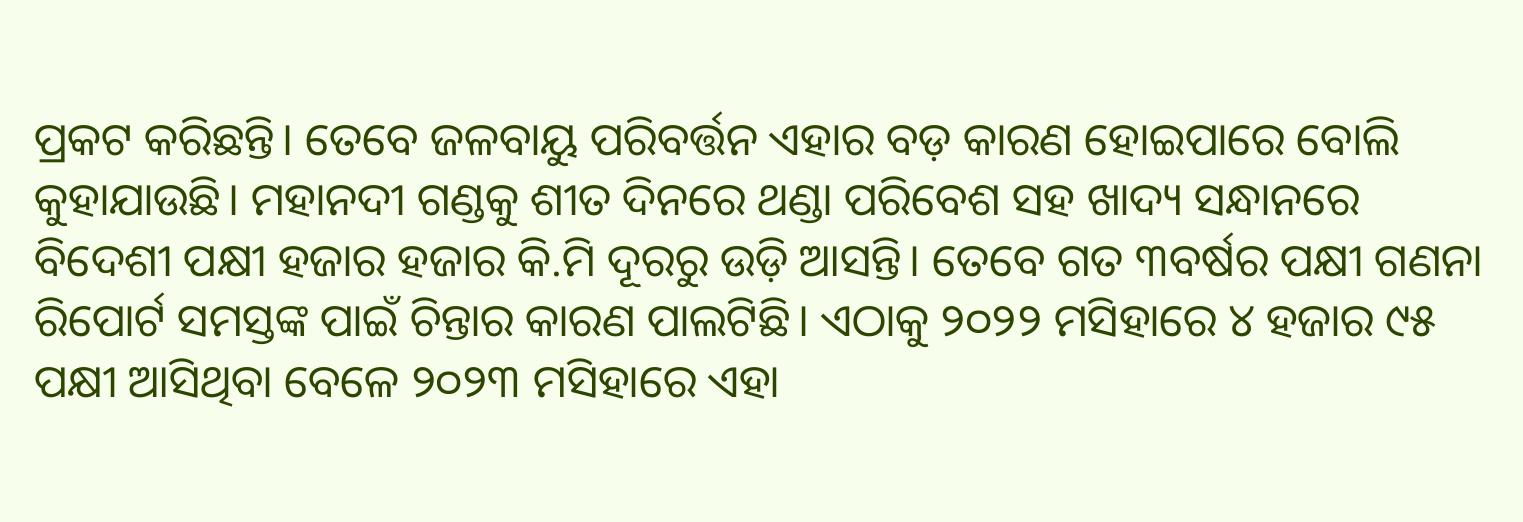ପ୍ରକଟ କରିଛନ୍ତି। ତେବେ ଜଳବାୟୁ ପରିବର୍ତ୍ତନ ଏହାର ବଡ଼ କାରଣ ହୋଇପାରେ ବୋଲି କୁହାଯାଉଛି। ମହାନଦୀ ଗଣ୍ଡକୁ ଶୀତ ଦିନରେ ଥଣ୍ଡା ପରିବେଶ ସହ ଖାଦ୍ୟ ସନ୍ଧାନରେ ବିଦେଶୀ ପକ୍ଷୀ ହଜାର ହଜାର କି.ମି ଦୂରରୁ ଉଡ଼ି ଆସନ୍ତି। ତେବେ ଗତ ୩ବର୍ଷର ପକ୍ଷୀ ଗଣନା ରିପୋର୍ଟ ସମସ୍ତଙ୍କ ପାଇଁ ଚିନ୍ତାର କାରଣ ପାଲଟିଛି। ଏଠାକୁ ୨୦୨୨ ମସିହାରେ ୪ ହଜାର ୯୫ ପକ୍ଷୀ ଆସିଥିବା ବେଳେ ୨୦୨୩ ମସିହାରେ ଏହା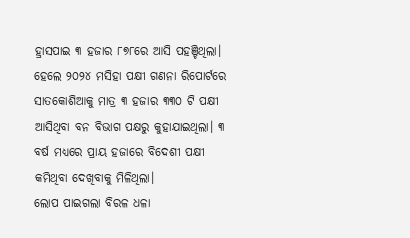ହ୍ରାସପାଇ ୩ ହଜାର ୮୭୮ରେ ଆସି ପହଞ୍ଚିଥିଲା। ହେଲେ ୨୦୨୪ ମସିହା ପକ୍ଷୀ ଗଣନା ରିପୋର୍ଟରେ ସାତକୋଶିଆକୁ ମାତ୍ର ୩ ହଜାର ୩୩୦ ଟି ପକ୍ଷୀ ଆସିଥିବା ବନ ବିଭାଗ ପକ୍ଷରୁ କୁହାଯାଇଥିଲା। ୩ ବର୍ଷ ମଧ୍ୟରେ ପ୍ରାୟ ହଜାରେ ବିଦେଶୀ ପକ୍ଷୀ କମିଥିବା ଦେଖିବାକୁ ମିଳିଥିଲା।
ଲୋପ ପାଇଗଲା ବିରଳ ଧଳା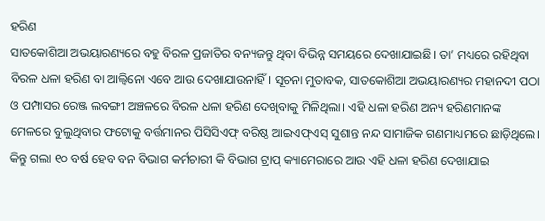ହରିଣ
ସାତକୋଶିଆ ଅଭୟାରଣ୍ୟରେ ବହୁ ବିରଳ ପ୍ରଜାତିର ବନ୍ୟଜନ୍ତୁ ଥିବା ବିଭିନ୍ନ ସମୟରେ ଦେଖାଯାଇଛି। ତା’ ମଧ୍ୟରେ ରହିଥିବା ବିରଳ ଧଳା ହରିଣ ବା ଆଲ୍ବିନୋ ଏବେ ଆଉ ଦେଖାଯାଉନାହିଁ। ସୂଚନା ମୁତାବକ, ସାତକୋଶିଆ ଅଭୟାରଣ୍ୟର ମହାନଦୀ ପଠା ଓ ପମ୍ପାସର ରେଞ୍ଜ ଲବଙ୍ଗୀ ଅଞ୍ଚଳରେ ବିରଳ ଧଳା ହରିଣ ଦେଖିବାକୁ ମିଳିଥିଲା। ଏହି ଧଳା ହରିଣ ଅନ୍ୟ ହରିଣମାନଙ୍କ ମେଳରେ ବୁଲୁଥିବାର ଫଟୋକୁ ବର୍ତ୍ତମାନର ପିସିସିଏଫ୍ ବରିଷ୍ଠ ଆଇଏଫ୍ଏସ୍ ସୁଶାନ୍ତ ନନ୍ଦ ସାମାଜିକ ଗଣମାଧ୍ୟମରେ ଛାଡ଼ିଥିଲେ। କିନ୍ତୁ ଗଲା ୧୦ ବର୍ଷ ହେବ ବନ ବିଭାଗ କର୍ମଚାରୀ କି ବିଭାଗ ଟ୍ରାପ୍ କ୍ୟାମେରାରେ ଆଉ ଏହି ଧଳା ହରିଣ ଦେଖାଯାଇ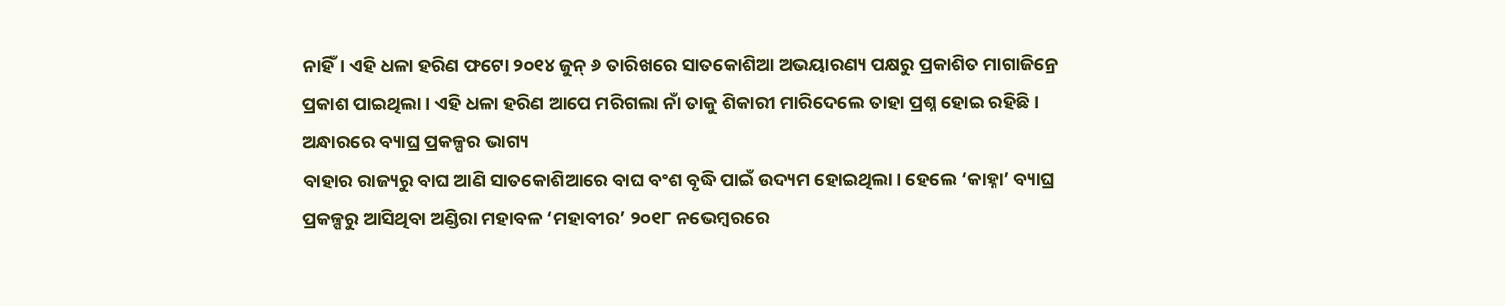ନାହିଁ। ଏହି ଧଳା ହରିଣ ଫଟୋ ୨୦୧୪ ଜୁନ୍ ୬ ତାରିଖରେ ସାତକୋଶିଆ ଅଭୟାରଣ୍ୟ ପକ୍ଷରୁ ପ୍ରକାଶିତ ମାଗାଜିନ୍ରେ ପ୍ରକାଶ ପାଇଥିଲା। ଏହି ଧଳା ହରିଣ ଆପେ ମରିଗଲା ନାଁ ତାକୁ ଶିକାରୀ ମାରିଦେଲେ ତାହା ପ୍ରଶ୍ନ ହୋଇ ରହିଛି।
ଅନ୍ଧାରରେ ବ୍ୟାଘ୍ର ପ୍ରକଳ୍ପର ଭାଗ୍ୟ
ବାହାର ରାଜ୍ୟରୁ ବାଘ ଆଣି ସାତକୋଶିଆରେ ବାଘ ବଂଶ ବୃଦ୍ଧି ପାଇଁ ଉଦ୍ୟମ ହୋଇଥିଲା। ହେଲେ ‘କାହ୍ନା’ ବ୍ୟାଘ୍ର ପ୍ରକଳ୍ପରୁ ଆସିଥିବା ଅଣ୍ଡିରା ମହାବଳ ‘ମହାବୀର’ ୨୦୧୮ ନଭେମ୍ବରରେ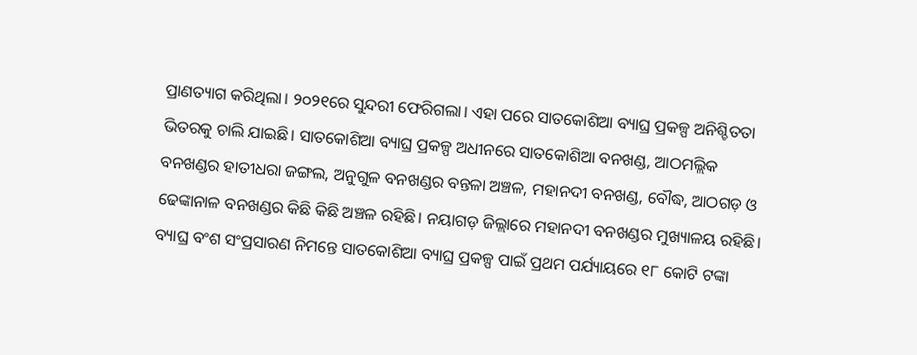ପ୍ରାଣତ୍ୟାଗ କରିଥିଲା। ୨୦୨୧ରେ ସୁନ୍ଦରୀ ଫେରିଗଲା। ଏହା ପରେ ସାତକୋଶିଆ ବ୍ୟାଘ୍ର ପ୍ରକଳ୍ପ ଅନିଶ୍ଚିତତା ଭିତରକୁ ଚାଲି ଯାଇଛି। ସାତକୋଶିଆ ବ୍ୟାଘ୍ର ପ୍ରକଳ୍ପ ଅଧୀନରେ ସାତକୋଶିଆ ବନଖଣ୍ଡ, ଆଠମଲ୍ଲିକ ବନଖଣ୍ଡର ହାତୀଧରା ଜଙ୍ଗଲ, ଅନୁଗୁଳ ବନଖଣ୍ଡର ବନ୍ତଳା ଅଞ୍ଚଳ, ମହାନଦୀ ବନଖଣ୍ଡ, ବୌଦ୍ଧ, ଆଠଗଡ଼ ଓ ଢେଙ୍କାନାଳ ବନଖଣ୍ଡର କିଛି କିଛି ଅଞ୍ଚଳ ରହିଛି। ନୟାଗଡ଼ ଜିଲ୍ଲାରେ ମହାନଦୀ ବନଖଣ୍ଡର ମୁଖ୍ୟାଳୟ ରହିଛି। ବ୍ୟାଘ୍ର ବଂଶ ସଂପ୍ରସାରଣ ନିମନ୍ତେ ସାତକୋଶିଆ ବ୍ୟାଘ୍ର ପ୍ରକଳ୍ପ ପାଇଁ ପ୍ରଥମ ପର୍ଯ୍ୟାୟରେ ୧୮ କୋଟି ଟଙ୍କା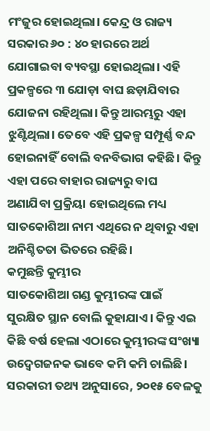ମଂଜୁର ହୋଇଥିଲା। କେନ୍ଦ୍ର ଓ ରାଜ୍ୟ ସରକାର ୬୦ : ୪୦ ହାରରେ ଅର୍ଥ ଯୋଗାଇବା ବ୍ୟବସ୍ଥା ହୋଇଥିଲା। ଏହି ପ୍ରକଳ୍ପରେ ୩ ଯୋଡ଼ା ବାଘ ଛଡ଼ାଯିବାର ଯୋଜନା ରହିଥିଲା। କିନ୍ତୁ ଆରମ୍ଭରୁ ଏହା ଝୁଣ୍ଟିଥିଲା। ତେବେ ଏହି ପ୍ରକଳ୍ପ ସମ୍ପୂର୍ଣ୍ଣ ବନ୍ଦ ହୋଇନାହିଁ ବୋଲି ବନବିଭାଗ କହିଛି। କିନ୍ତୁ ଏହା ପରେ ବାହାର ରାଜ୍ୟରୁ ବାଘ ଅଣାଯିବା ପ୍ରକ୍ରିୟା ହୋଇଥିଲେ ମଧ୍ୟ ସାତକୋଶିଆ ନାମ ଏଥିରେ ନ ଥିବାରୁ ଏହା ଅନିଶ୍ଚିତତା ଭିତରେ ରହିଛି।
କମୁଛନ୍ତି କୁମ୍ଭୀର
ସାତକୋଶିଆ ଗଣ୍ଡ କୁମ୍ଭୀରଙ୍କ ପାଇଁ ସୁରକ୍ଷିତ ସ୍ଥାନ ବୋଲି କୁହାଯାଏ। କିନ୍ତୁ ଏଇ କିଛି ବର୍ଷ ହେଲା ଏଠାରେ କୁମ୍ଭୀରଙ୍କ ସଂଖ୍ୟା ଉଦ୍ବେଗଜନକ ଭାବେ କମି କମି ଚାଲିଛି। ସରକାରୀ ତଥ୍ୟ ଅନୁସାରେ, ୨୦୧୫ ବେଳକୁ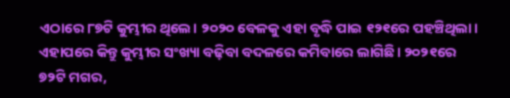ଏଠାରେ ୮୭ଟି କୁମ୍ଭୀର ଥିଲେ। ୨୦୨୦ ବେଳକୁ ଏହା ବୃଦ୍ଧି ପାଇ ୧୨୧ରେ ପହଞ୍ଚିଥିଲା। ଏହାପରେ କିନ୍ତୁ କୁମ୍ଭୀର ସଂଖ୍ୟା ବଢ଼ିବା ବଦଳରେ କମିବାରେ ଲାଗିଛି। ୨୦୨୧ରେ ୭୨ଟି ମଗର,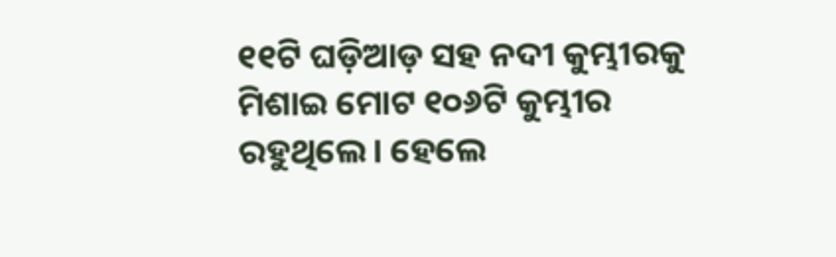୧୧ଟି ଘଡ଼ିଆଡ଼ ସହ ନଦୀ କୁମ୍ଭୀରକୁ ମିଶାଇ ମୋଟ ୧୦୬ଟି କୁମ୍ଭୀର ରହୁଥିଲେ। ହେଲେ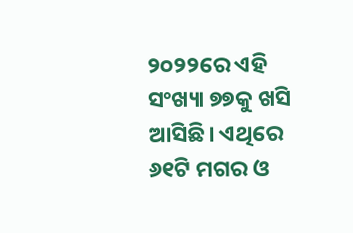୨୦୨୨ରେ ଏହି ସଂଖ୍ୟା ୭୭କୁ ଖସି ଆସିଛି। ଏଥିରେ ୬୧ଟି ମଗର ଓ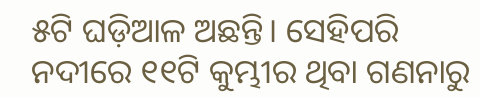୫ଟି ଘଡ଼ିଆଳ ଅଛନ୍ତି। ସେହିପରି ନଦୀରେ ୧୧ଟି କୁମ୍ଭୀର ଥିବା ଗଣନାରୁ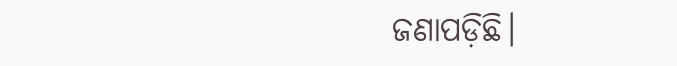ଜଣାପଡ଼ିଛି।